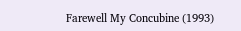Farewell My Concubine (1993)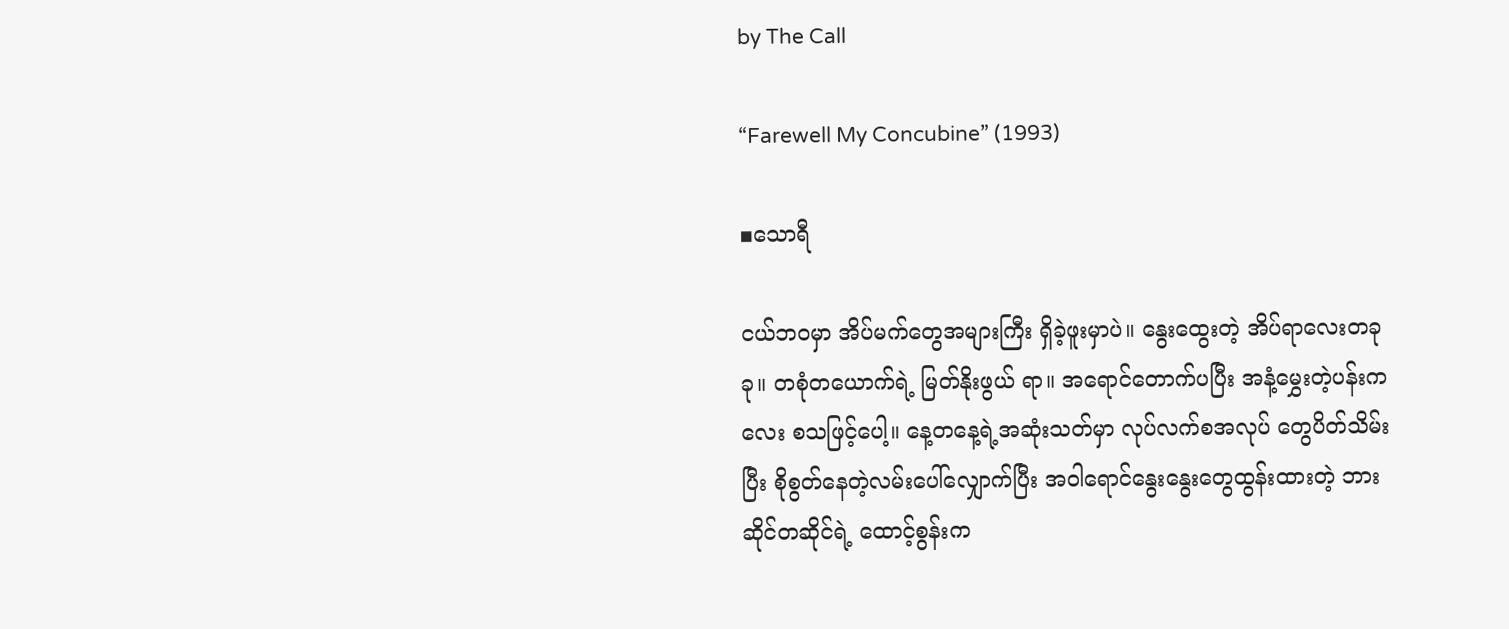by The Call

“Farewell My Concubine” (1993)

▪သောရီ

ငယ်ဘဝမှာ အိပ်မက်တွေအများကြီး ရှိခဲ့ဖူးမှာပဲ။ နွေးထွေးတဲ့ အိပ်ရာလေးတခုခု။ တစုံတယောက်ရဲ့ မြတ်နိုးဖွယ် ရာ။ အရောင်တောက်ပပြီး အနံ့မွှေးတဲ့ပန်းကလေး စသဖြင့်ပေါ့။ နေ့တနေ့ရဲ့အဆုံးသတ်မှာ လုပ်လက်စအလုပ် တွေပိတ်သိမ်းပြီး စိုစွတ်နေတဲ့လမ်းပေါ်လျှောက်ပြီး အဝါရောင်နွေးနွေးတွေထွန်းထားတဲ့ ဘားဆိုင်တဆိုင်ရဲ့ ထောင့်စွန်းက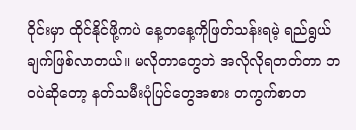ဝိုင်းမှာ ထိုင်နိုင်ဖို့ကပဲ နေ့တနေ့ကိုဖြတ်သန်းရမဲ့ ရည်ရွယ်ချက်ဖြစ်လာတယ်။ မလိုတာတွေဘဲ အလိုလိုရတတ်တာ ဘဝပဲဆိုတော့ နတ်သမီးပုံပြင်တွေအစား တကွက်စာတ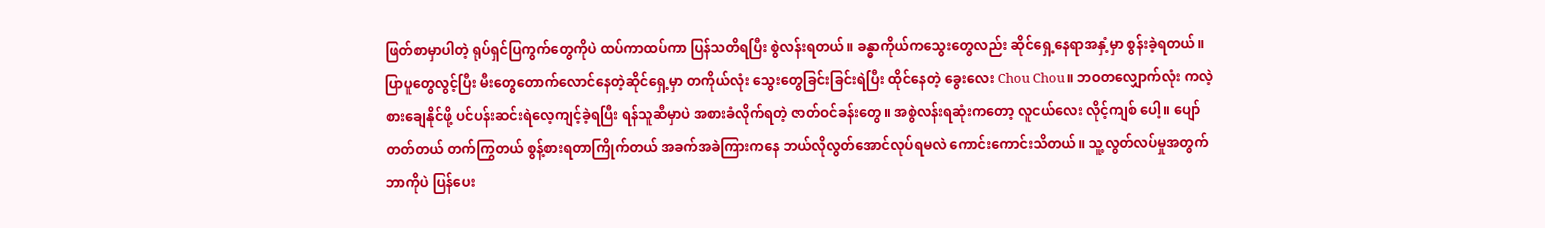ဖြတ်စာမှာပါတဲ့ ရုပ်ရှင်ပြကွက်တွေကိုပဲ ထပ်ကာထပ်ကာ ပြန်သတိရပြီး စွဲလန်းရတယ်။ ခန္ဓာကိုယ်ကသွေးတွေလည်း ဆိုင်ရှေ့နေရာအနှံ့မှာ စွန်းခဲ့ရတယ်။ ပြာပူတွေလွင့်ပြီး မီးတွေတောက်လောင်နေတဲ့ဆိုင်ရှေ့မှာ တကိုယ်လုံး သွေးတွေခြင်းခြင်းရဲပြီး ထိုင်နေတဲ့ ခွေးလေး Chou Chou။ ဘဝတလျှောက်လုံး ကလဲ့စားချေနိုင်ဖို့ ပင်ပန်းဆင်းရဲလေ့ကျင့်ခဲ့ရပြီး ရန်သူဆီမှာပဲ အစားခံလိုက်ရတဲ့ ဇာတ်ဝင်ခန်းတွေ။ အစွဲလန်းရဆုံးကတော့ လူငယ်လေး လိုင့်ကျစ် ပေါ့။ ပျော်တတ်တယ် တက်ကြွတယ် စွန့်စားရတာကြိုက်တယ် အခက်အခဲကြားကနေ ဘယ်လိုလွတ်အောင်လုပ်ရမလဲ ကောင်းကောင်းသိတယ်။ သူ့လွတ်လပ်မှုအတွက် ဘာကိုပဲ ပြန်ပေး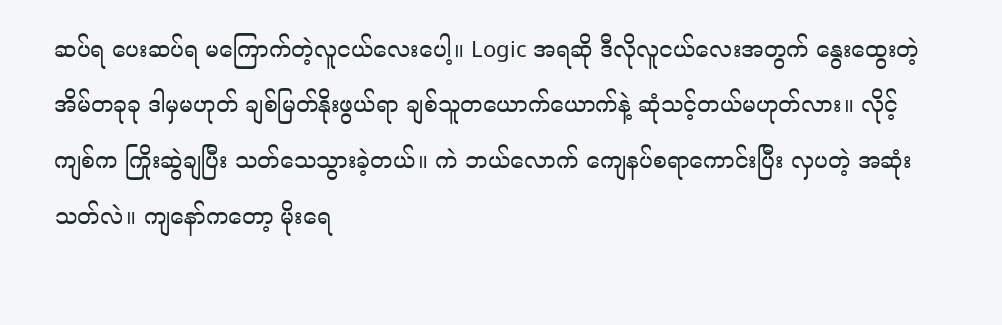ဆပ်ရ ပေးဆပ်ရ မကြောက်တဲ့လူငယ်လေးပေါ့။ Logic အရဆို ဒီလိုလူငယ်လေးအတွက် နွေးထွေးတဲ့အိမ်တခုခု ဒါမှမဟုတ် ချစ်မြတ်နိုးဖွယ်ရာ ချစ်သူတယောက်ယောက်နဲ့ ဆုံသင့်တယ်မဟုတ်လား။ လိုင့်ကျစ်က ကြိုးဆွဲချပြီး သတ်သေသွားခဲ့တယ်။ ကဲ ဘယ်လောက် ကျေနပ်စရာကောင်းပြီး လှပတဲ့ အဆုံးသတ်လဲ။ ကျနော်ကတော့ မိုးရေ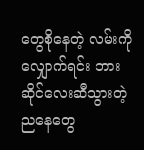တွေစိုနေတဲ့ လမ်းကိုလျှောက်ရင်း ဘားဆိုင်လေးဆီသွားတဲ့ ညနေတွေ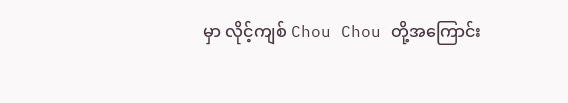မှာ လိုင့်ကျစ် Chou Chou တို့အကြောင်း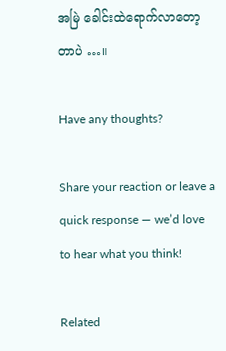အမြဲ ခေါင်းထဲရောက်လာတော့တာပဲ …။

Have any thoughts?

Share your reaction or leave a quick response — we’d love to hear what you think!

Related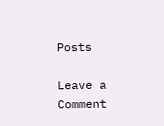Posts

Leave a Comment